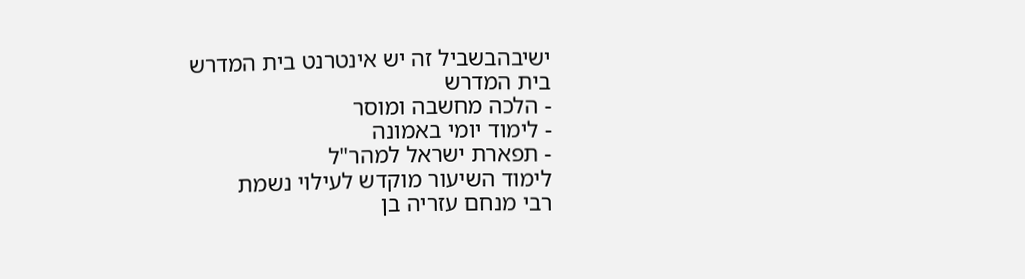ישיבהבשביל זה יש אינטרנט בית המדרש
בית המדרש
- הלכה מחשבה ומוסר
- לימוד יומי באמונה
- תפארת ישראל למהר"ל
לימוד השיעור מוקדש לעילוי נשמת
רבי מנחם עזריה בן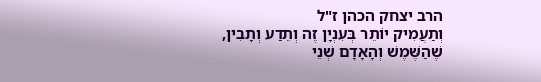הרב יצחק הכהן ז"ל
וְתַעֲמִיק יוֹתֵר בְּעִנְיָן זֶה וְתֵדַע וְתָבִין, שֶׁהַשֶּׁמֶשׁ וְהָאָדָם שְׁנֵי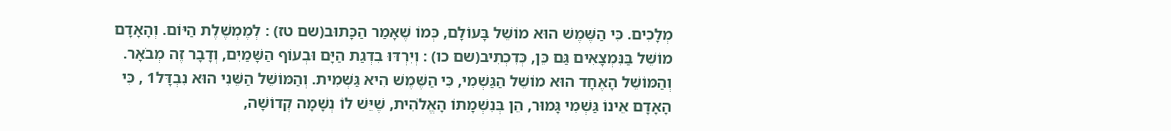מְלָכִים. כִּי הַשֶּׁמֶשׁ הוּא מוֹשֵׁל בָּעוֹלָם, כְּמוֹ שֶׁאָמַר הַכָּתוּב(שם טז) : לְמֶמְשֶׁלֶת הַיּוֹם. וְהָאָדָם מוֹשֵׁל בַּנִּמְצָאִים גַּם כֵּן, כְּדִכְתִיב(שם כו) : וְיִרְדּוּ בִדְגַת הַיָּם וּבְעוֹף הַשָּׁמַיִם, וְדָבָר זֶה מְבֹאָר.
וְהַמּוֹשֵׁל הָאֶחָד הוּא מוֹשֵׁל הַגַּשְׁמִי, כִּי הַשֶּׁמֶשׁ הִיא גַּשְׁמִית. וְהַמּוֹשֵׁל הַשֵּׁנִי הוּא נִבְדָּל1 , כִּי הָאָדָם אֵינוֹ גַּשְׁמִי גָּמוּר, הֵן בְּנִשְׁמָתוֹ הָאֱלֹהִית, שֶׁיֵּשׁ לוֹ נְשָׁמָה קְדוֹשָׁה,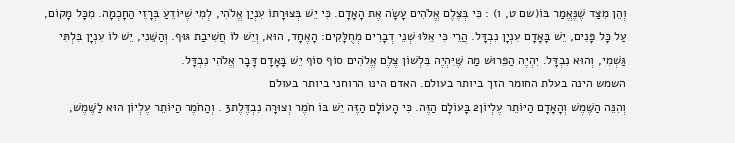וְהֵן מִצַּד שֶׁנֶּאֱמַר בּוֹ(שם ט, ו) : כִּי בְּצֶלֶם אֱלֹהִים עָשָׂה אֶת הָאָדָם. כִּי יֵשׁ בְּצוּרָתוֹ עִנְיַן אֱלֹהִי, לְמִי שֶׁיּוֹדֵעַ בְּרָזֵי הַחָכְמָה. מִכָּל מָקוֹם, עַל כָּל פָּנִים, יֵשׁ בָּאָדָם עִנְיָן נִבְדָּל. הֲרֵי כִּי אֵלּוּ שְׁנֵי דְבָרִים מְחֻלָּקִים: הָאֶחָד, הוּא, וְיֵשׁ לוֹ חֲשִׁיבַת גּוּף. וְהַשֵּׁנִי, יֵשׁ לוֹ עִנְיָן בִּלְתִּי גַּשְׁמִי, וְהוּא נִבְדָּל. יִהְיֶה הַפֵּרוּשׁ מַה שֶּׁיִּהְיֶה בִּלְשׁוֹן צֶלֶם אֱלֹהִים סוֹף סוֹף יֵשׁ בָּאָדָם דָּבָר אֱלֹהִי נִבְדָּל.
השמש הינה בעלת החומר הזך ביותר בעולם. האדם הינו הרוחני ביותר בעולם
וְהִנֵּה הַשֶּׁמֶשׁ וְהָאָדָם הַיּוֹתֵר עֶלְיוֹן2 בָּעוֹלָם הַזֶּה. כִּי הָעוֹלָם הַזֶּה יֵשׁ בּוֹ חֹמֶר וְצוּרָה נִבְדֶּלֶת3 . וְהַחֹמֶר הַיּוֹתֵר עֶלְיוֹן הוּא לַשֶּׁמֶשׁ,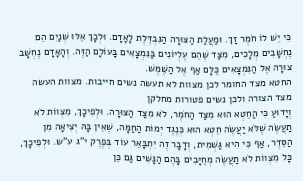כִּי יֵשׁ לוֹ חֹמֶר זַךְ. וּמַעֲלַת הַצּוּרָה הַנִּבְדֶּלֶת לָאָדָם. וּלְכָךְ אֵלּוּ שְׁנַיִם הֵם נֶחְשָׁבִים מְלָכִים, מִצַּד שֶׁהֵם עֶלְיוֹנִים בַּנִּמְצָאִים בָּעוֹלָם הַזֶּה. וְהָאָדָם נֶחְשָׁב צוּרָה אֶל הַנִּמְצָאִים כֻּלָּם אַף אֶל הַשֶּׁמֶשׁ.
החטא מצד החומר לכן מצוות לא תעשה נשים חייבות. מצוות העשה מצד הצורה ולכן נשים פטורות מחלקן
וְיָדוּעַ כִּי הַחֵטְא הוּא מִצַּד הַחֹמֶר, לֹא מִצַּד הַצּוּרָה. וּלְפִיכָךְ, מִצְווֹת לֹא תַעֲשֶׂה שֶׁלֹּא יַעֲשֶׂה חֵטְא הוּא כְּנֶגֶד יְמוֹת הַחַמָּה, שֶׁאֵין בָּהּ יְצִיאָה מִן הַסֵּדֶר, אַף כִּי הִיא גַּשְׁמִית, וְדָבָר זֶה יִתְבָּאֵר עוֹד בְּפֶרֶק י"ג ע"ש. וּלְפִיכָךְ, כָּל מִצְווֹת לֹא תַעֲשֶׂה מְחֻיָּבִים בָּהֶם הַנָּשִׁים גַּם כֵּן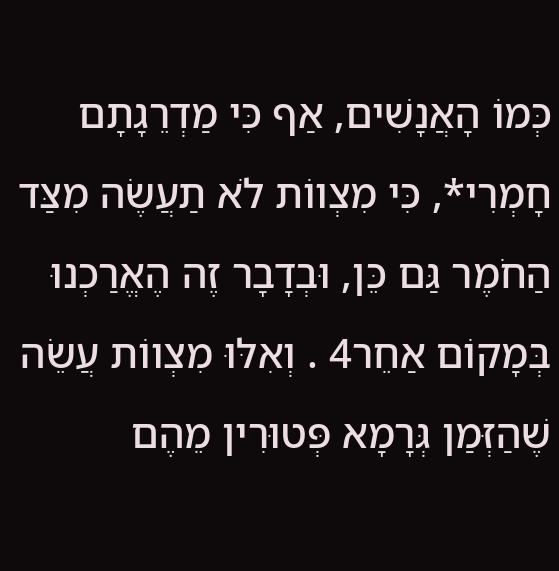כְּמוֹ הָאֲנָשִׁים, אַף כִּי מַדְרֵגָתָם חָמְרִי*, כִּי מִצְווֹת לֹא תַעֲשֶׂה מִצַּד הַחֹמֶר גַּם כֵּן, וּבְדָבָר זֶה הֶאֱרַכְנוּ בְּמָקוֹם אַחֵר4 . וְאִלּוּ מִצְווֹת עֲשֵׂה שֶׁהַזְּמַן גְּרָמָא פְּטוּרִין מֵהֶם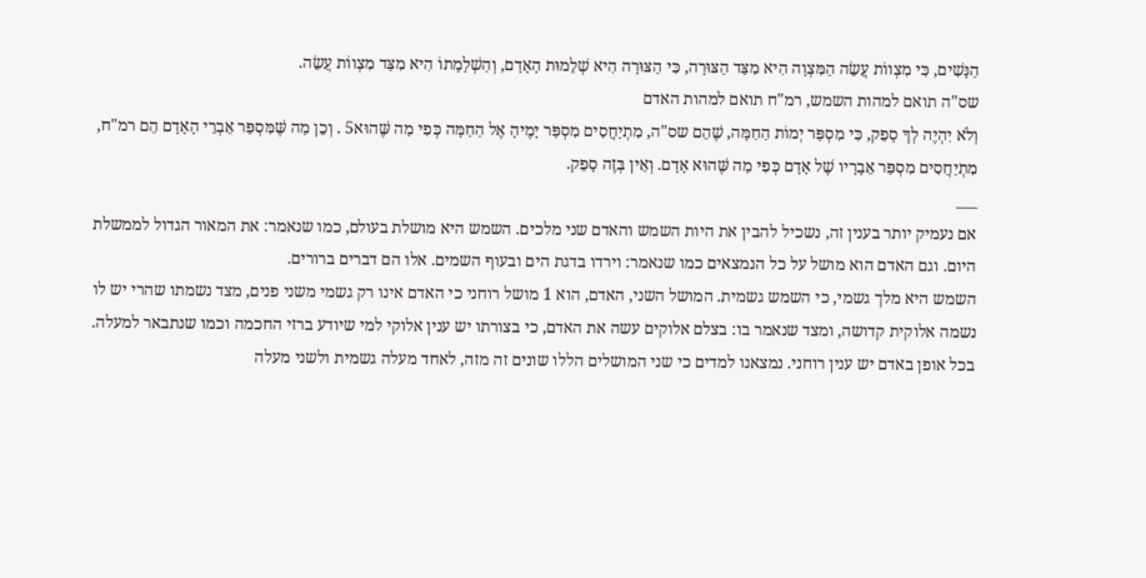הַנָּשִׁים, כִּי מִצְווֹת עֲשֵׂה הַמִּצְוָה הִיא מִצַּד הַצּוּרָה, כִּי הַצּוּרָה הִיא שְׁלֵמוּת הָאָדָם, וְהַשְׁלָמָתוֹ הִיא מִצַּד מִצְווֹת עֲשֵׂה.
שס"ה תואם למהות השמש, רמ"ח תואם למהות האדם
וְלֹא יִהְיֶה לְךָ סָפֵק, כִּי מִסְפַּר יְמוֹת הַחַמָּה, שֶׁהֵם שס"ה, מִתְיַחֲסִים מִסְפַּר יָמֶיהָ אֶל הַחַמָּה כְּפִי מַה שֶּׁהוּא5 . וְכֵן מַה שֶּׁמִּסְפַּר אֵבְרֵי הָאָדָם הֵם רמ"ח, מִתְיַחֲסִים מִסְפַּר אֵבָרָיו שֶׁל אָדָם כְּפִי מַה שֶּׁהוּא אָדָם. וְאֵין בְּזֶה סָפֵק.
___
אם נעמיק יותר בענין זה, נשכיל להבין את היות השמש והאדם שני מלכים. השמש היא מושלת בעולם, כמו שנאמר: את המאור הגדול לממשלת היום. וגם האדם הוא מושל על כל הנמצאים כמו שנאמר: וירדו בדגת הים ובעוף השמים. אלו הם דברים ברורים.
השמש היא מלך גשמי, כי השמש גשמית. המושל השני, האדם, הוא 1 מושל רוחני כי האדם אינו רק גשמי משני פנים, מצד נשמתו שהרי יש לו נשמה אלוקית קדושה, ומצד שנאמר בו: בצלם אלוקים עשה את האדם, כי בצורתו יש ענין אלוקי למי שיודע ברזי החכמה וכמו שנתבאר למעלה. בכל אופן באדם יש ענין רוחני. נמצאנו למדים כי שני המושלים הללו שונים זה מזה, לאחד מעלה גשמית ולשני מעלה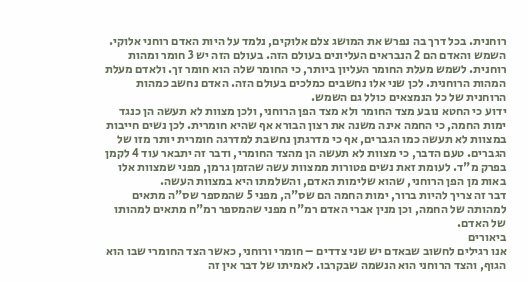רוחנית. בכל דרך בה נפרש את המושג צלם אלוקים, נלמד על היות האדם רוחני אלוקי.
השמש והאדם הם 2 הנבראים העליונים בעולם הזה. בעולם הזה יש 3 חומר ומהות רוחנית. לשמש מעלת החומר העליון ביותר, כי החומר שלה הוא חומר זך. ולאדם מעלת המהות הרוחנית. לכן שני אלו נחשבים כמלכים בעולם הזה. האדם נחשב כמהות הרוחנית של כל הנמצאים כולל גם השמש.
ידוע כי החטא נובע מצד החומר ולא מצד הפן הרוחני, ולכן מצוות לא תעשה הן כנגד ימות החמה, כי החמה אינה משנה את רצון הבורא אף שהיא חומרית. לכן נשים חייבות במצוות לא תעשה כמו הגברים, אף כי מדרגתן נחשבת למדרגה חומרית יותר מזו של הגברים. טעם הדבר, כי מצוות לא תעשה הן מהצד החומרי, ודבר זה יתבאר עוד 4 לקמן בפרק מ"ד. לעומת זאת נשים פטורות ממצוות עשה שהזמן גרמן, מפני שמצוות אלו באות מן הפן הרוחני, שהוא שלימות האדם, והשלמתו היא במצוות העשה.
דבר זה צריך להיות ברור, ימות החמה הם שס"ה, מפני 5 שהמספר שס"ה מתאים למהותה של החמה, וכן מנין אברי האדם רמ"ח מפני שהמספר רמ"ח מתאים למהותו של האדם.
ביאורים
אנו רגילים לחשוב שבאדם יש שני צדדים – חומרי ורוחני, כאשר הצד החומרי שבו הוא הגוף, והצד הרוחני הוא הנשמה שבקרבו. לאמיתו של דבר אין זה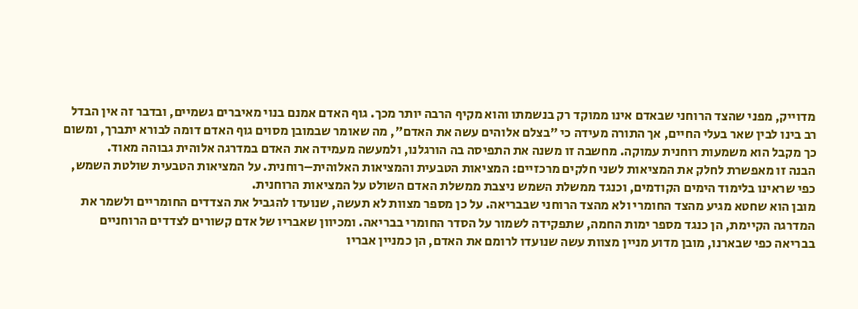מדוייק, מפני שהצד הרוחני שבאדם אינו ממוקד רק בנשמתו והוא מקיף הרבה יותר מכך. גוף האדם אמנם בנוי מאיברים גשמיים, ובדבר זה אין הבדל רב בינו לבין שאר בעלי החיים, אך התורה מעידה כי "בצלם אלוהים עשה את האדם", מה שאומר שבמובן מסוים גוף האדם דומה לבורא יתברך, ומשום כך מקבל הוא משמעות רוחנית עמוקה. מחשבה זו משנה את התפיסה בה הורגלנו, ולמעשה מעמידה את האדם במדרגה אלוהית גבוהה מאוד.
הבנה זו מאפשרת לחלק את המציאות לשני חלקים מרכזיים: המציאות הטבעית והמציאות האלוהית–רוחנית. על המציאות הטבעית שולטת השמש, כפי שראינו בלימוד הימים הקודמים, וכנגד ממשלת השמש ניצבת ממשלת האדם השולט על המציאות הרוחנית.
מובן הוא שחטא מגיע מהצד החומרי ולא מהצד הרוחני שבבריאה. על כן מספר מצוות לא תעשה, שנועדו להגביל את הצדדים החומריים ולשמר את המדרגה הקיימת, הן כנגד מספר ימות החמה, שתפקידה לשמור על הסדר החומרי בבריאה. ומכיוון שאבריו של אדם קשורים לצדדים הרוחניים בבריאה כפי שבארנו, מובן מדוע מניין מצוות עשה שנועדו לרומם את האדם, הן כמניין אבריו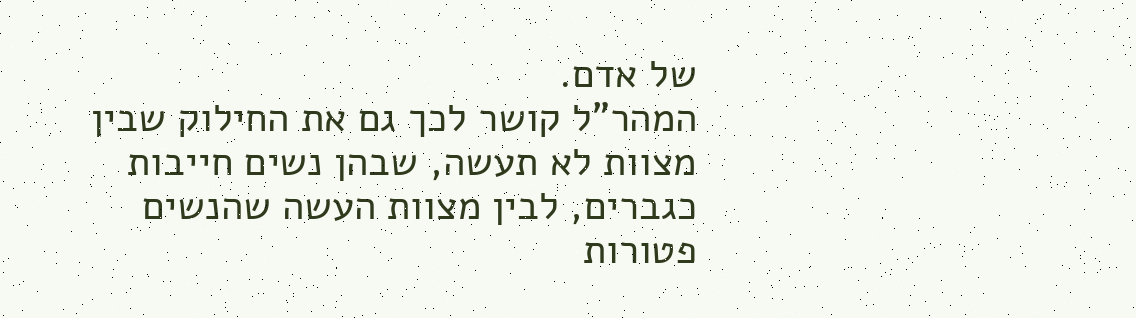של אדם.
המהר"ל קושר לכך גם את החילוק שבין מצוות לא תעשה, שבהן נשים חייבות כגברים, לבין מצוות העשה שהנשים פטורות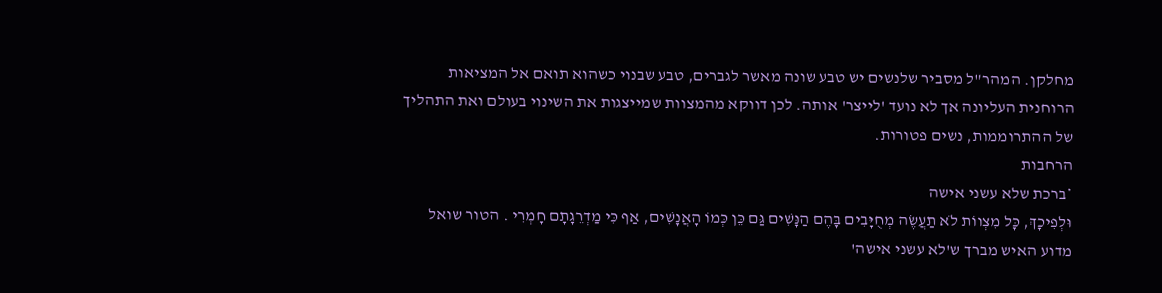מחלקן. המהר"ל מסביר שלנשים יש טבע שונה מאשר לגברים, טבע שבנוי כשהוא תואם אל המציאות הרוחנית העליונה אך לא נועד 'לייצר' אותה. לכן דווקא מהמצוות שמייצגות את השינוי בעולם ואת התהליך של ההתרוממות, נשים פטורות.
הרחבות
*ברכת שלא עשני אישה
וּלְפִיכָךְ, כָּל מִצְווֹת לֹא תַעֲשֶׂה מְחֻיָּבִים בָּהֶם הַנָּשִׁים גַּם כֵּן כְּמוֹ הָאֲנָשִׁים, אַף כִּי מַדְרֵגָתָם חָמְרִי . הטור שואל מדוע האיש מברך ש'לא עשני אישה'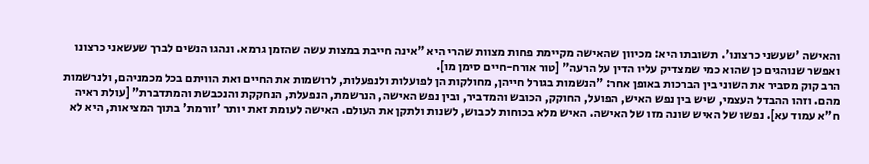והאישה 'שעשני כרצונו'. תשובתו היא: מכיוון שהאישה מקיימת פחות מצוות שהרי היא "אינה חייבת במצות עשה שהזמן גרמא. ונהגו הנשים לברך שעשאני כרצונו ואפשר שנוהגים כן שהוא כמי שמצדיק עליו הדין על הרעה" [טור אורח-חיים סימן מו].
הרב קוק מסביר את השוני בין הברכות באופן אחר: "הנשמות בגורל חייהן, מחולקות הן לפועלות ולנפעלות, לרושמות את החיים ואת הוויתם בכל מכמניהם, ולנרשמות מהם. וזהו ההבדל העצמי, שיש בין נפש האיש, הפועל, החוקק, הכובש והמדביר, ובין נפש האישה, הנרשמת, הנפעלת, הנחקקת והנכבשת והמתדברת" [עולת ראיה ח"א עמוד עא]. נפשו של האיש שונה מזו של האישה. האיש מלא בכוחות לכבוש, לשנות ולתקן את העולם. האישה לעומת זאת יותר 'זורמת' בתוך המציאות, היא לא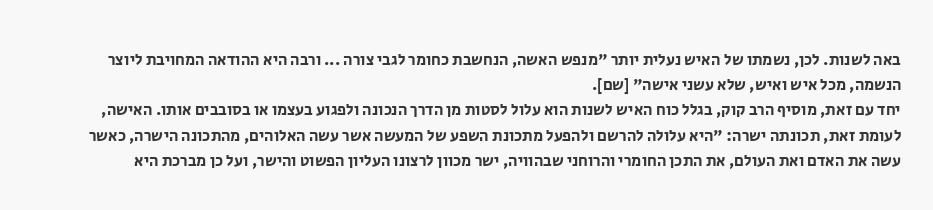באה לשנות. לכן, נשמתו של האיש נעלית יותר "מנפש האשה, הנחשבת כחומר לגבי צורה ... ורבה היא ההודאה המחויבת ליוצר הנשמה, מכל איש ואיש, שלא עשני אישה" [שם].
יחד עם זאת, מוסיף הרב קוק, בגלל כוח האיש לשנות הוא עלול לסטות מן הדרך הנכונה ולפגוע בעצמו או בסובבים אותו. האישה, לעומת זאת, תכונתה ישרה: "היא עלולה להרשם ולהפעל מתכונת השפע של המעשה אשר עשה האלוהים, מהתכונה הישרה, כאשר עשה את האדם ואת העולם, את התכן החומרי והרוחני שבהוויה, ישר מכוון לרצונו העליון הפשוט והישר, ועל כן מברכת היא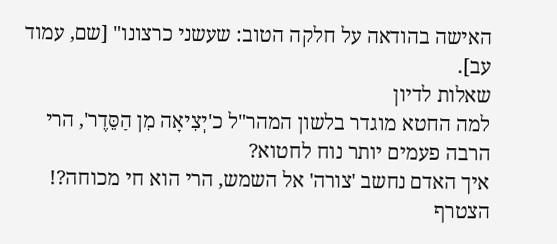האישה בהודאה על חלקה הטוב: שעשני כרצונו" [שם, עמוד עב].
שאלות לדיון
למה החטא מוגדר בלשון המהר"ל כ'יְצִיאָה מִן הַסֵּדֶר', הרי הרבה פעמים יותר נוח לחטוא?
איך האדם נחשב 'צורה' אל השמש, הרי הוא חי מכוחה?!
הצטרף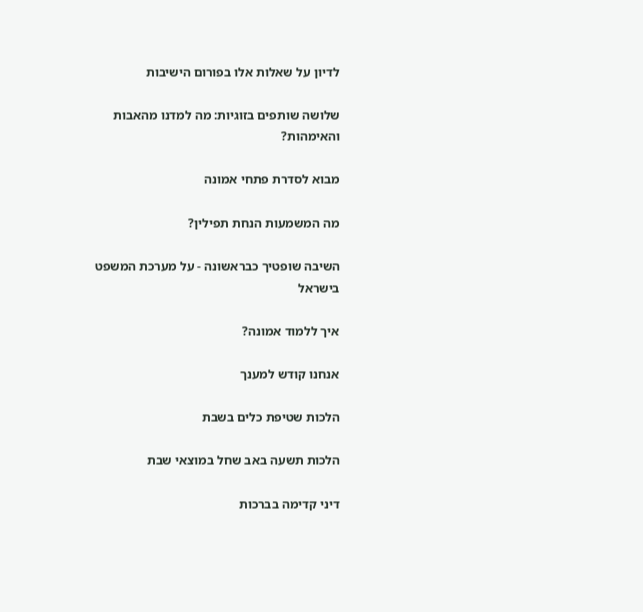לדיון על שאלות אלו בפורום הישיבות

שלושה שותפים בזוגיות: מה למדנו מהאבות והאימהות?

מבוא לסדרת פתחי אמונה

מה המשמעות הנחת תפילין?

השיבה שופטיך כבראשונה - על מערכת המשפט בישראל

איך ללמוד אמונה?

אנחנו קודש למענך

הלכות שטיפת כלים בשבת

הלכות תשעה באב שחל במוצאי שבת

דיני קדימה בברכות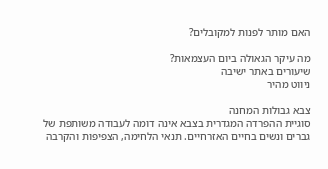האם מותר לפנות למקובלים?

מה עיקר הגאולה ביום העצמאות?
שיעורים באתר ישיבה
ניווט מהיר

צבא גבולות המחנה
סוגיית ההפרדה המגדרית בצבא אינה דומה לעבודה משותפת של גברים ונשים בחיים האזרחיים. תנאי הלחימה, הצפיפות והקרבה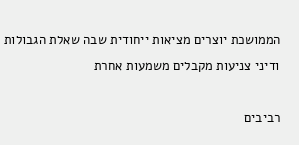הממושכת יוצרים מציאות ייחודית שבה שאלת הגבולות ודיני צניעות מקבלים משמעות אחרת

רביבים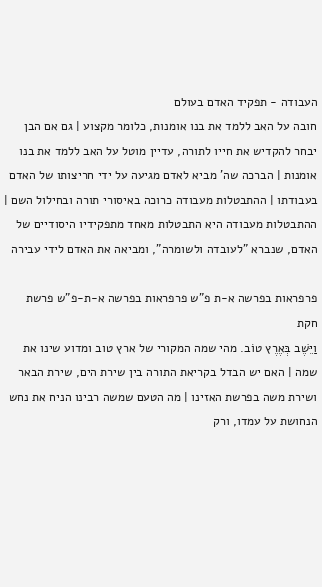העבודה - תפקיד האדם בעולם
חובה על האב ללמד את בנו אומנות, כלומר מקצוע | גם אם הבן יבחר להקדיש את חייו לתורה, עדיין מוטל על האב ללמד את בנו אומנות | הברכה שה' מביא לאדם מגיעה על ידי חריצותו של האדם בעבודתו | ההתבטלות מעבודה כרוכה באיסורי תורה ובחילול השם | ההתבטלות מעבודה היא התבטלות מאחד מתפקידיו היסודיים של האדם, שנברא "לעובדה ולשומרה", ומביאה את האדם לידי עבירה

פרפראות בפרשה א-ת פ"ש פרפראות בפרשה א-ת-פ"ש פרשת חקת
וַיֵּשֶׁב בְּאֶרֶץ טוֹב. מהי שמה המקורי של ארץ טוב ומדוע שינו את שמה | האם יש הבדל בקריאת התורה בין שירת הים, שירת הבאר ושירת משה בפרשת האזינו | מה הטעם שמשה רבינו הניח את נחש הנחושת על עמדו, ורק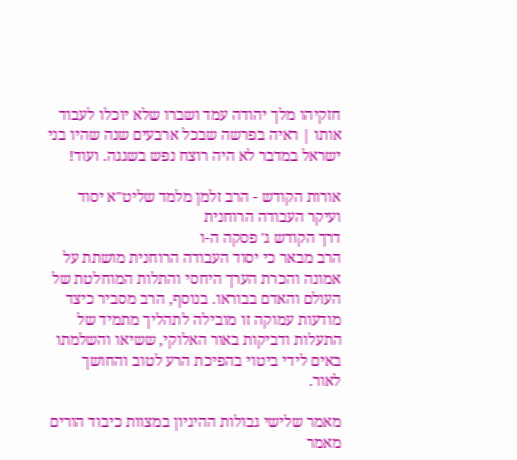חזקיהו מלך יהודה עמד ושברו שלא יוכלו לעבוד אותו | ראיה בפרשה שבכל ארבעים שנה שהיו בני ישראל במדבר לא היה רוצח נפש בשגגה. ועוד!

אורות הקודש - הרב זלמן מלמד שליט"א יסוד ועיקר העבודה הרוחנית
דרך הקודש ג' פסקה ה-ו
הרב מבאר כי יסוד העבודה הרוחנית מושתת על אמונה והכרת הערך היחסי והתלות המוחלטת של העולם והאדם בבוראו. בנוסף, הרב מסביר כיצד מודעות עמוקה זו מובילה לתהליך מתמיד של התעלות ודביקות באור האלוקי, ששיאו והשלמתו באים לידי ביטוי בהפיכת הרע לטוב והחושך לאור.

מאמר שלישי גבולות ההיגיון במצוות כיבוד הורים
מאמר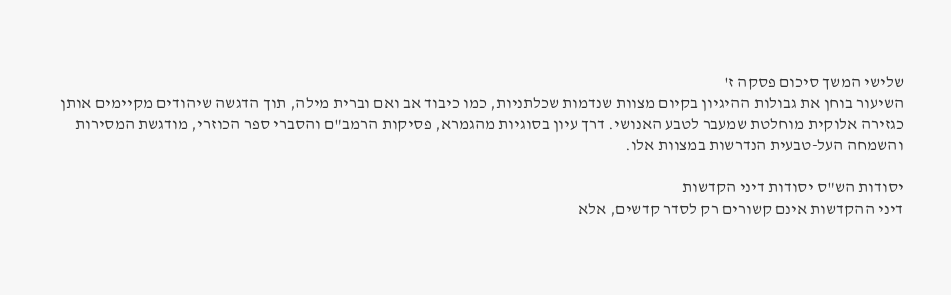שלישי המשך סיכום פסקה ז'
השיעור בוחן את גבולות ההיגיון בקיום מצוות שנדמות שכלתניות, כמו כיבוד אב ואם וברית מילה, תוך הדגשה שיהודים מקיימים אותן כגזירה אלוקית מוחלטת שמעבר לטבע האנושי. דרך עיון בסוגיות מהגמרא, פסיקות הרמב"ם והסברי ספר הכוזרי, מודגשת המסירות והשמחה העל-טבעית הנדרשות במצוות אלו.

יסודות הש"ס יסודות דיני הקדשות
דיני ההקדשות אינם קשורים רק לסדר קדשים, אלא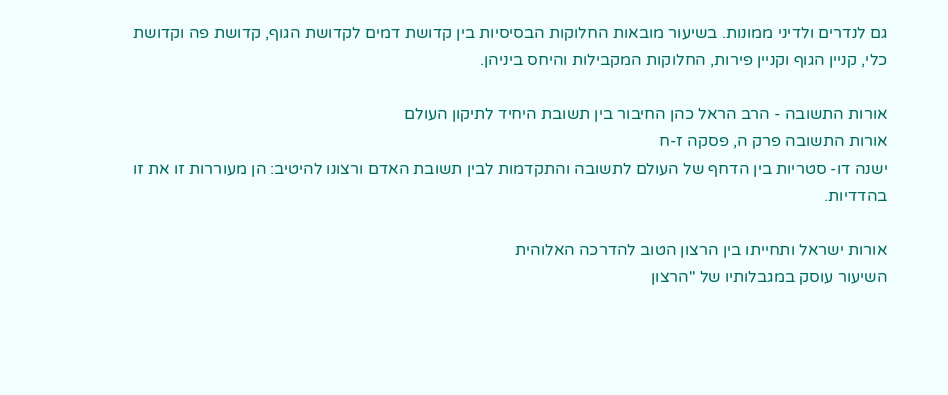גם לנדרים ולדיני ממונות. בשיעור מובאות החלוקות הבסיסיות בין קדושת דמים לקדושת הגוף, קדושת פה וקדושת כלי, קניין הגוף וקניין פירות, החלוקות המקבילות והיחס ביניהן.

אורות התשובה - הרב הראל כהן החיבור בין תשובת היחיד לתיקון העולם
אורות התשובה פרק ה, פסקה ז-ח
ישנה דו- סטריות בין הדחף של העולם לתשובה והתקדמות לבין תשובת האדם ורצונו להיטיב: הן מעוררות זו את זו בהדדיות.

אורות ישראל ותחייתו בין הרצון הטוב להדרכה האלוהית
השיעור עוסק במגבלותיו של "הרצון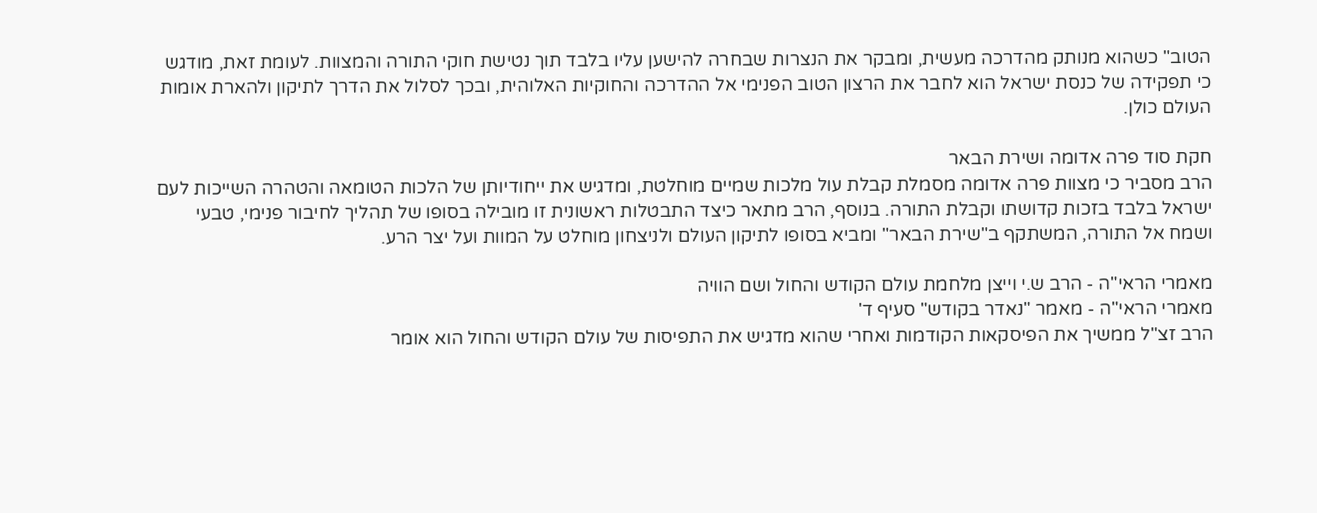הטוב" כשהוא מנותק מהדרכה מעשית, ומבקר את הנצרות שבחרה להישען עליו בלבד תוך נטישת חוקי התורה והמצוות. לעומת זאת, מודגש כי תפקידה של כנסת ישראל הוא לחבר את הרצון הטוב הפנימי אל ההדרכה והחוקיות האלוהית, ובכך לסלול את הדרך לתיקון ולהארת אומות העולם כולן.

חקת סוד פרה אדומה ושירת הבאר
הרב מסביר כי מצוות פרה אדומה מסמלת קבלת עול מלכות שמיים מוחלטת, ומדגיש את ייחודיותן של הלכות הטומאה והטהרה השייכות לעם ישראל בלבד בזכות קדושתו וקבלת התורה. בנוסף, הרב מתאר כיצד התבטלות ראשונית זו מובילה בסופו של תהליך לחיבור פנימי, טבעי ושמח אל התורה, המשתקף ב"שירת הבאר" ומביא בסופו לתיקון העולם ולניצחון מוחלט על המוות ועל יצר הרע.

מאמרי הראי"ה - הרב ש.י וייצן מלחמת עולם הקודש והחול ושם הוויה
מאמרי הראי"ה - מאמר "נאדר בקודש" סעיף ד'
הרב זצ"ל ממשיך את הפיסקאות הקודמות ואחרי שהוא מדגיש את התפיסות של עולם הקודש והחול הוא אומר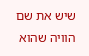שיש את שם הוויה שהוא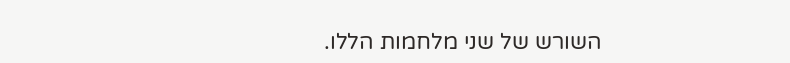השורש של שני מלחמות הללו.